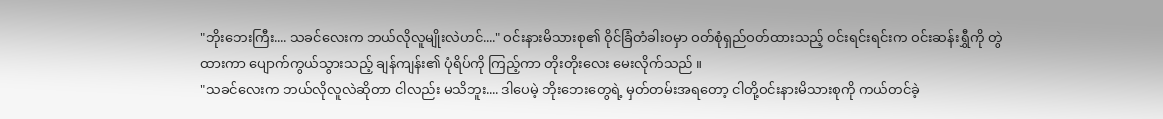"ဘိုးဘေးကြီး.... သခင်လေးက ဘယ်လိုလူမျိုးလဲဟင်...." ဝင်းနားမိသားစု၏ ဝိုင်ခြံတံခါးဝမှာ ဝတ်စုံရှည်ဝတ်ထားသည့် ဝင်းရင်းရင်းက ဝင်းဆန်းရွှီကို တွဲထားကာ ပျောက်ကွယ်သွားသည့် ချန်ကျန်း၏ ပုံရိပ်ကို ကြည့်ကာ တိုးတိုးလေး မေးလိုက်သည် ။
"သခင်လေးက ဘယ်လိုလူလဲဆိုတာ ငါလည်း မသိဘူး.... ဒါပေမဲ့ ဘိုးဘေးတွေရဲ့ မှတ်တမ်းအရတော့ ငါတို့ဝင်းနားမိသားစုကို ကယ်တင်ခဲ့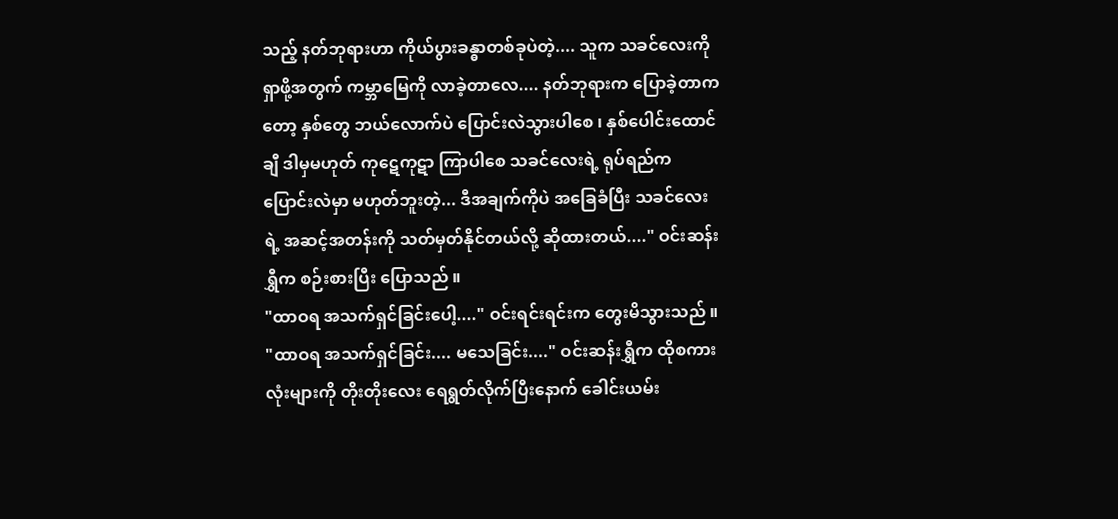သည့် နတ်ဘုရားဟာ ကိုယ်ပွားခန္ဓာတစ်ခုပဲတဲ့.... သူက သခင်လေးကို ရှာဖို့အတွက် ကမ္ဘာမြေကို လာခဲ့တာလေ.... နတ်ဘုရားက ပြောခဲ့တာကတော့ နှစ်တွေ ဘယ်လောက်ပဲ ပြောင်းလဲသွားပါစေ ၊ နှစ်ပေါင်းထောင်ချီ ဒါမှမဟုတ် ကုဋေကုဋာ ကြာပါစေ သခင်လေးရဲ့ ရုပ်ရည်က ပြောင်းလဲမှာ မဟုတ်ဘူးတဲ့... ဒီအချက်ကိုပဲ အခြေခံပြီး သခင်လေးရဲ့ အဆင့်အတန်းကို သတ်မှတ်နိုင်တယ်လို့ ဆိုထားတယ်...." ဝင်းဆန်းရွှီက စဉ်းစားပြီး ပြောသည် ။
"ထာဝရ အသက်ရှင်ခြင်းပေါ့...." ဝင်းရင်းရင်းက တွေးမိသွားသည် ။
"ထာဝရ အသက်ရှင်ခြင်း.... မသေခြင်း...." ဝင်းဆန်းရွှီက ထိုစကားလုံးများကို တိုးတိုးလေး ရေရွတ်လိုက်ပြီးနောက် ခေါင်းယမ်း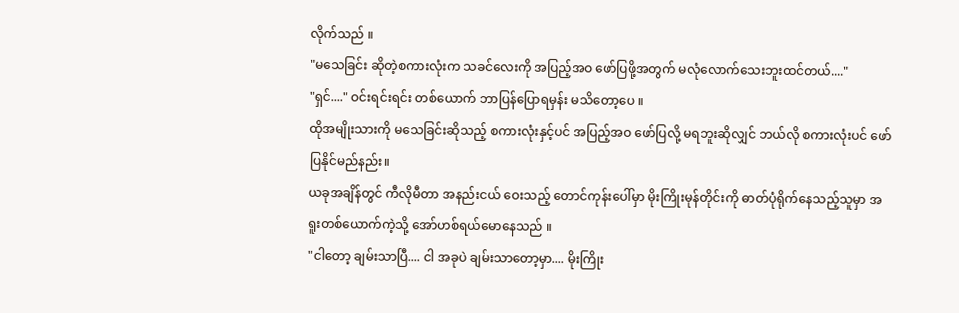လိုက်သည် ။
"မသေခြင်း ဆိုတဲ့စကားလုံးက သခင်လေးကို အပြည့်အဝ ဖော်ပြဖို့အတွက် မလုံလောက်သေးဘူးထင်တယ်...."
"ရှင်...." ဝင်းရင်းရင်း တစ်ယောက် ဘာပြန်ပြောရမှန်း မသိတော့ပေ ။
ထိုအမျိုးသားကို မသေခြင်းဆိုသည့် စကားလုံးနှင့်ပင် အပြည့်အဝ ဖော်ပြလို့ မရဘူးဆိုလျှင် ဘယ်လို စကားလုံးပင် ဖော်ပြနိုင်မည်နည်း။
ယခုအချိန်တွင် ကီလိုမီတာ အနည်းငယ် ဝေးသည့် တောင်ကုန်းပေါ်မှာ မိုးကြိုးမုန်တိုင်းကို ဓာတ်ပုံရိုက်နေသည့်သူမှာ အရူးတစ်ယောက်ကဲ့သို့ အော်ဟစ်ရယ်မောနေသည် ။
"ငါတော့ ချမ်းသာပြီ.... ငါ အခုပဲ ချမ်းသာတော့မှာ.... မိုးကြိုး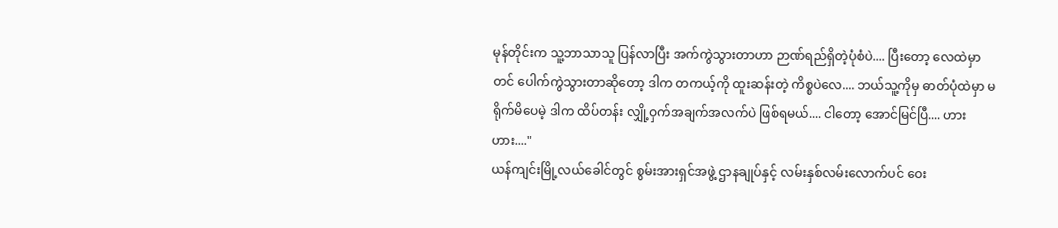မုန်တိုင်းက သူ့ဘာသာသူ ပြန်လာပြီး အက်ကွဲသွားတာဟာ ဉာဏ်ရည်ရှိတဲ့ပုံစံပဲ.... ပြီးတော့ လေထဲမှာတင် ပေါက်ကွဲသွားတာဆိုတော့ ဒါက တကယ့်ကို ထူးဆန်းတဲ့ ကိစ္စပဲလေ.... ဘယ်သူ့ကိုမှ ဓာတ်ပုံထဲမှာ မရိုက်မိပေမဲ့ ဒါက ထိပ်တန်း လျှို့ဝှက်အချက်အလက်ပဲ ဖြစ်ရမယ်.... ငါတော့ အောင်မြင်ပြီ.... ဟားဟား...."
ယန်ကျင်းမြို့လယ်ခေါင်တွင် စွမ်းအားရှင်အဖွဲ့ ဌာနချုပ်နှင့် လမ်းနှစ်လမ်းလောက်ပင် ဝေး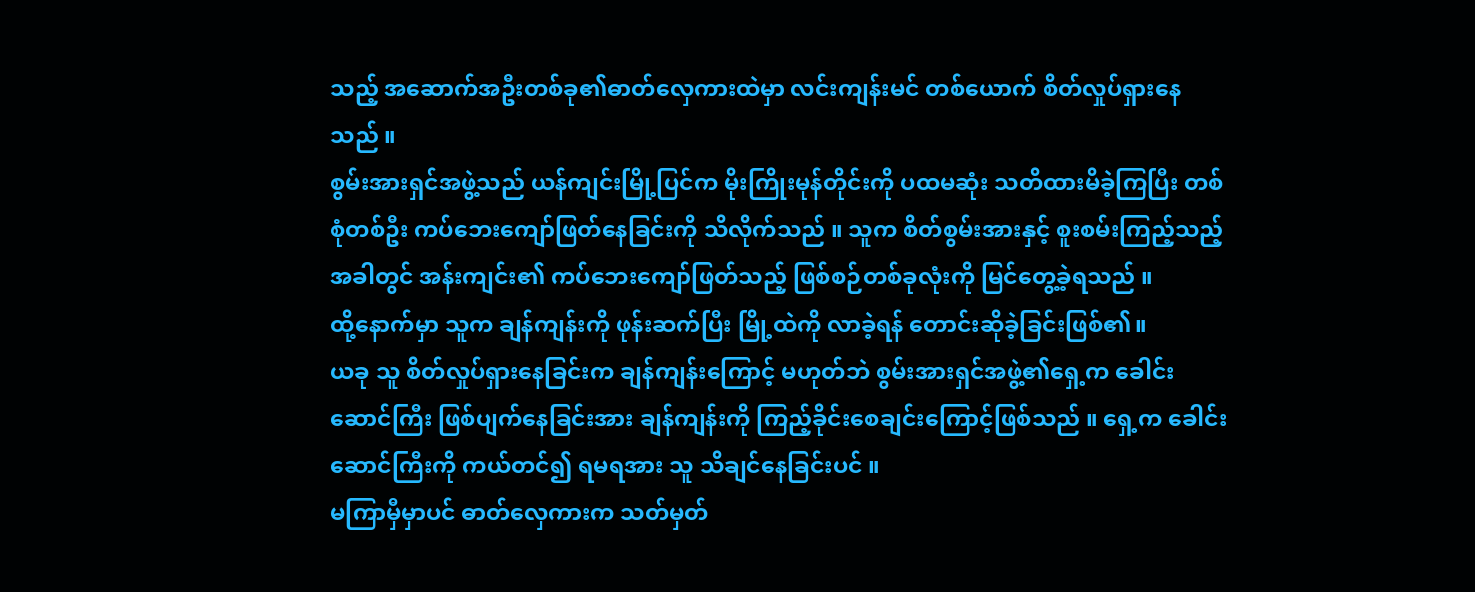သည့် အဆောက်အဦးတစ်ခု၏ဓာတ်လှေကားထဲမှာ လင်းကျန်းမင် တစ်ယောက် စိတ်လှုပ်ရှားနေသည် ။
စွမ်းအားရှင်အဖွဲ့သည် ယန်ကျင်းမြို့ပြင်က မိုးကြိုးမုန်တိုင်းကို ပထမဆုံး သတိထားမိခဲ့ကြပြီး တစ်စုံတစ်ဦး ကပ်ဘေးကျော်ဖြတ်နေခြင်းကို သိလိုက်သည် ။ သူက စိတ်စွမ်းအားနှင့် စူးစမ်းကြည့်သည့်အခါတွင် အန်းကျင်း၏ ကပ်ဘေးကျော်ဖြတ်သည့် ဖြစ်စဉ်တစ်ခုလုံးကို မြင်တွေ့ခဲ့ရသည် ။
ထို့နောက်မှာ သူက ချန်ကျန်းကို ဖုန်းဆက်ပြီး မြို့ထဲကို လာခဲ့ရန် တောင်းဆိုခဲ့ခြင်းဖြစ်၏။
ယခု သူ စိတ်လှုပ်ရှားနေခြင်းက ချန်ကျန်းကြောင့် မဟုတ်ဘဲ စွမ်းအားရှင်အဖွဲ့၏ရှေ့က ခေါင်းဆောင်ကြီး ဖြစ်ပျက်နေခြင်းအား ချန်ကျန်းကို ကြည့်ခိုင်းစေချင်းကြောင့်ဖြစ်သည် ။ ရှေ့က ခေါင်းဆောင်ကြီးကို ကယ်တင်၍ ရမရအား သူ သိချင်နေခြင်းပင် ။
မကြာမှီမှာပင် ဓာတ်လှေကားက သတ်မှတ်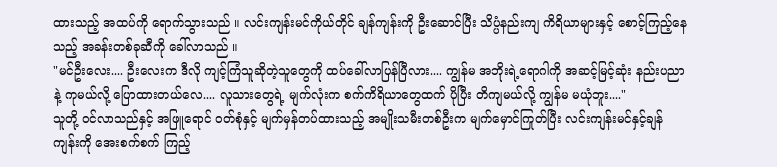ထားသည့် အထပ်ကို ရောက်သွားသည် ။ လင်းကျန်းမင်ကိုယ်တိုင် ချန်ကျန်းကို ဦးဆောင်ပြီး သိပ္ပံနည်းကျ ကိရိယာများနှင့် စောင့်ကြည့်နေသည့် အခန်းတစ်ခုဆီကို ခေါ်လာသည် ။
"မင်ဦးလေး.... ဦးလေးက ဒီလို ကျင့်ကြံသူဆိုတဲ့သူတွေကို ထပ်ခေါ်လာပြန်ပြီလား.... ကျွန်မ အဘိုးရဲ့ရောဂါကို အဆင့်မြင့်ဆုံး နည်းပညာနဲ့ ကုမယ်လို့ ပြောထားတယ်လေ.... လူသားတွေရဲ့ မျက်လုံးက စက်ကိရိယာတွေထက် ပိုပြီး တိကျမယ်လို့ ကျွန်မ မယုံဘူး...."
သူတို့ ဝင်လာသည်နှင့် အဖြူရောင် ဝတ်စုံနှင့် မျက်မှန်တပ်ထားသည့် အမျိုးသမီးတစ်ဦးက မျက်မှောင်ကြုတ်ပြီး လင်းကျန်းမင်နှင့်ချန်ကျန်းကို အေးစက်စက် ကြည့်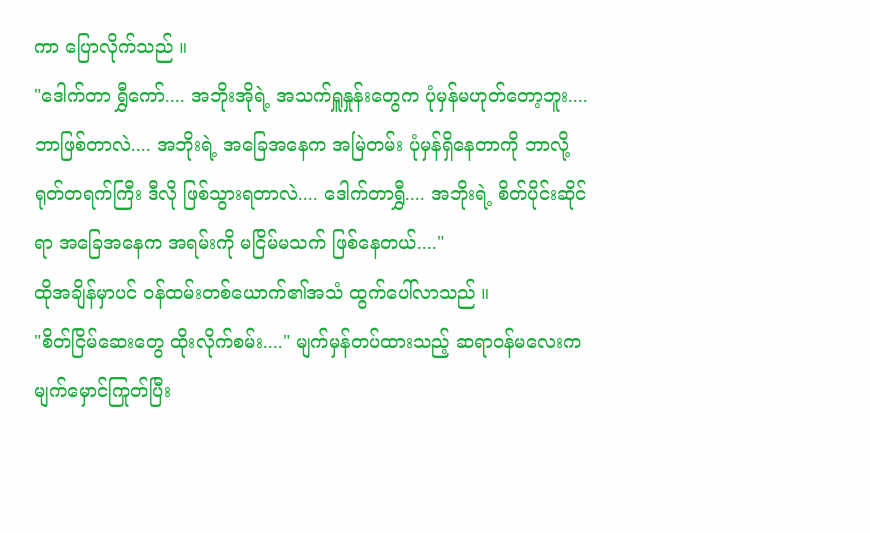ကာ ပြောလိုက်သည် ။
"ဒေါက်တာ ရွှီကော်.... အဘိုးအိုရဲ့ အသက်ရှူနှုန်းတွေက ပုံမှန်မဟုတ်တော့ဘူး.... ဘာဖြစ်တာလဲ.... အဘိုးရဲ့ အခြေအနေက အမြဲတမ်း ပုံမှန်ရှိနေတာကို ဘာလို့ ရုတ်တရက်ကြီး ဒီလို ဖြစ်သွားရတာလဲ.... ဒေါက်တာရွှီ.... အဘိုးရဲ့ စိတ်ပိုင်းဆိုင်ရာ အခြေအနေက အရမ်းကို မငြိမ်မသက် ဖြစ်နေတယ်...."
ထိုအချိန်မှာပင် ဝန်ထမ်းတစ်ယောက်၏အသံ ထွက်ပေါ်လာသည် ။
"စိတ်ငြိမ်ဆေးတွေ ထိုးလိုက်စမ်း...." မျက်မှန်တပ်ထားသည့် ဆရာဝန်မလေးက မျက်မှောင်ကြုတ်ပြီး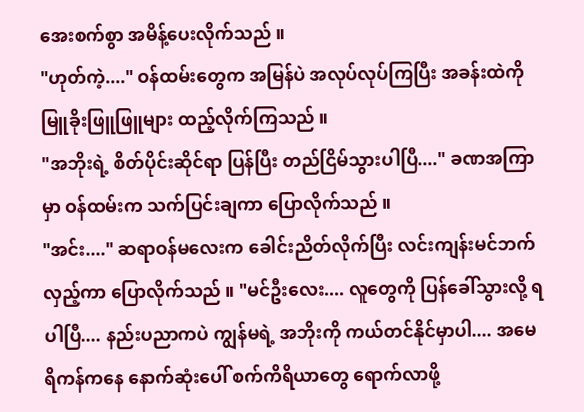အေးစက်စွာ အမိန့်ပေးလိုက်သည် ။
"ဟုတ်ကဲ့...." ဝန်ထမ်းတွေက အမြန်ပဲ အလုပ်လုပ်ကြပြီး အခန်းထဲကို မြူခိုးဖြူဖြူများ ထည့်လိုက်ကြသည် ။
"အဘိုးရဲ့ စိတ်ပိုင်းဆိုင်ရာ ပြန်ပြီး တည်ငြိမ်သွားပါပြီ...." ခဏအကြာမှာ ဝန်ထမ်းက သက်ပြင်းချကာ ပြောလိုက်သည် ။
"အင်း...." ဆရာဝန်မလေးက ခေါင်းညိတ်လိုက်ပြီး လင်းကျန်းမင်ဘက် လှည့်ကာ ပြောလိုက်သည် ။ "မင်ဦးလေး.... လူတွေကို ပြန်ခေါ်သွားလို့ ရပါပြီ.... နည်းပညာကပဲ ကျွန်မရဲ့ အဘိုးကို ကယ်တင်နိုင်မှာပါ.... အမေရိကန်ကနေ နောက်ဆုံးပေါ် စက်ကိရိယာတွေ ရောက်လာဖို့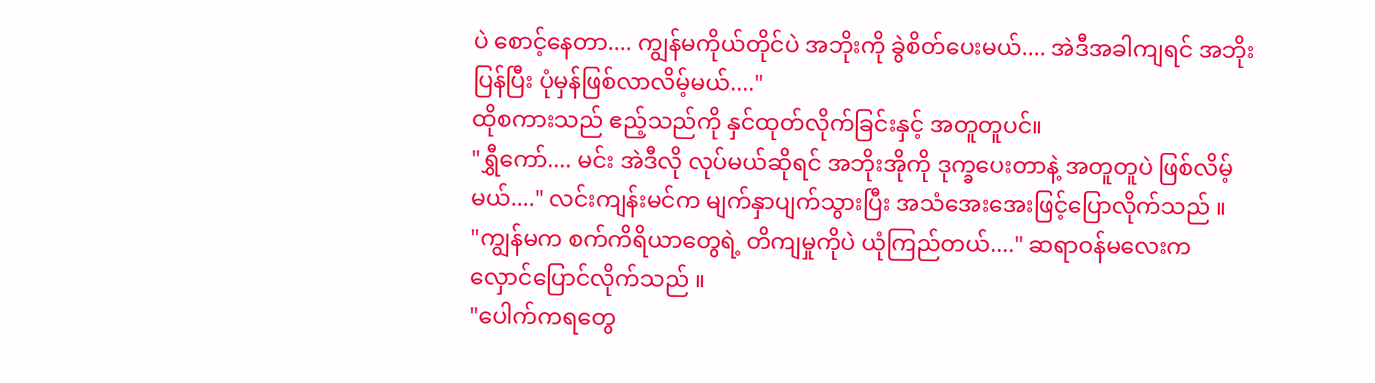ပဲ စောင့်နေတာ.... ကျွန်မကိုယ်တိုင်ပဲ အဘိုးကို ခွဲစိတ်ပေးမယ်.... အဲဒီအခါကျရင် အဘိုး ပြန်ပြီး ပုံမှန်ဖြစ်လာလိမ့်မယ်...."
ထိုစကားသည် ဧည့်သည်ကို နှင်ထုတ်လိုက်ခြင်းနှင့် အတူတူပင်။
"ရွှီကော်.... မင်း အဲဒီလို လုပ်မယ်ဆိုရင် အဘိုးအိုကို ဒုက္ခပေးတာနဲ့ အတူတူပဲ ဖြစ်လိမ့်မယ်...." လင်းကျန်းမင်က မျက်နှာပျက်သွားပြီး အသံအေးအေးဖြင့်ပြောလိုက်သည် ။
"ကျွန်မက စက်ကိရိယာတွေရဲ့ တိကျမှုကိုပဲ ယုံကြည်တယ်...." ဆရာဝန်မလေးက လှောင်ပြောင်လိုက်သည် ။
"ပေါက်ကရတွေ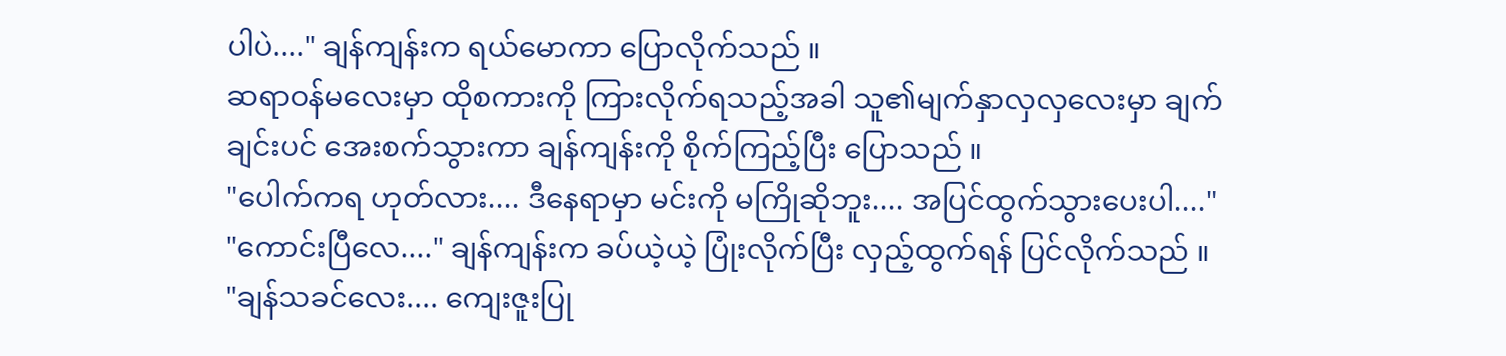ပါပဲ...." ချန်ကျန်းက ရယ်မောကာ ပြောလိုက်သည် ။
ဆရာဝန်မလေးမှာ ထိုစကားကို ကြားလိုက်ရသည့်အခါ သူ၏မျက်နှာလှလှလေးမှာ ချက်ချင်းပင် အေးစက်သွားကာ ချန်ကျန်းကို စိုက်ကြည့်ပြီး ပြောသည် ။
"ပေါက်ကရ ဟုတ်လား.... ဒီနေရာမှာ မင်းကို မကြိုဆိုဘူး.... အပြင်ထွက်သွားပေးပါ...."
"ကောင်းပြီလေ...." ချန်ကျန်းက ခပ်ယဲ့ယဲ့ ပြုံးလိုက်ပြီး လှည့်ထွက်ရန် ပြင်လိုက်သည် ။
"ချန်သခင်လေး.... ကျေးဇူးပြု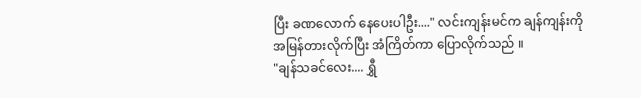ပြီး ခဏလောက် နေပေးပါဦး...." လင်းကျန်းမင်က ချန်ကျန်းကို အမြန်တားလိုက်ပြီး အံကြိတ်ကာ ပြောလိုက်သည် ။
"ချန်သခင်လေး.... ရွှီ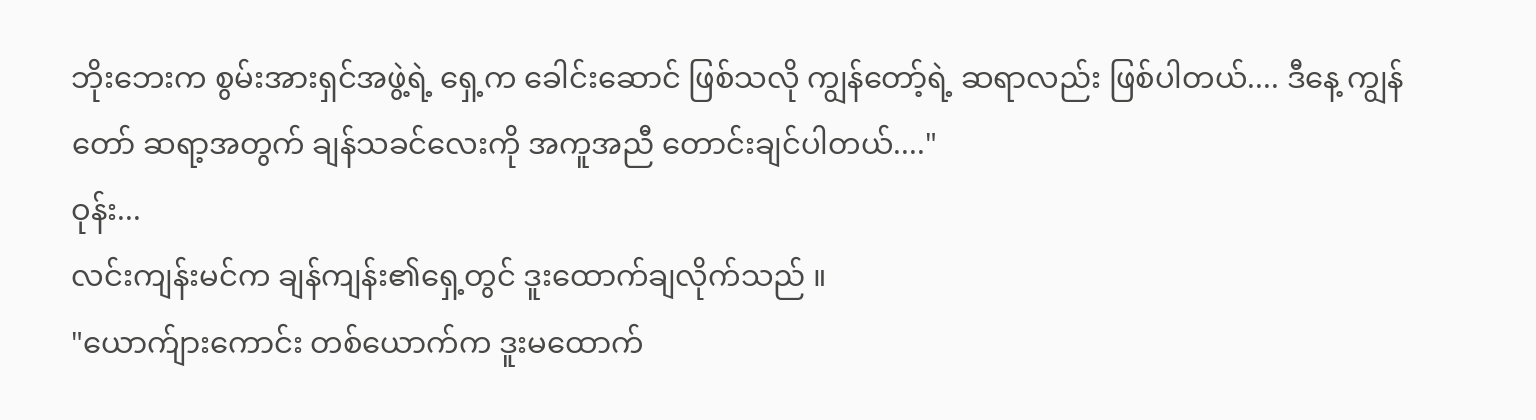ဘိုးဘေးက စွမ်းအားရှင်အဖွဲ့ရဲ့ ရှေ့က ခေါင်းဆောင် ဖြစ်သလို ကျွန်တော့်ရဲ့ ဆရာလည်း ဖြစ်ပါတယ်.... ဒီနေ့ ကျွန်တော် ဆရာ့အတွက် ချန်သခင်လေးကို အကူအညီ တောင်းချင်ပါတယ်...."
ဝုန်း...
လင်းကျန်းမင်က ချန်ကျန်း၏ရှေ့တွင် ဒူးထောက်ချလိုက်သည် ။
"ယောက်ျားကောင်း တစ်ယောက်က ဒူးမထောက်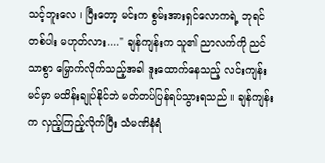သင့်ဘူးလေ ၊ ပြီးတော့ မင်းက စွမ်းအားရှင်လောကရဲ့ ဘုရင်တစ်ပါး မဟုတ်လား...." ချန်ကျန်းက သူ၏ ညာလက်ကို ညင်သာစွာ မြှောက်လိုက်သည့်အခါ ဒူးထောက်နေသည့် လင်းကျန်းမင်မှာ မထိန်းချုပ်နိုင်ဘဲ မတ်တပ်ပြန်ရပ်သွားရသည် ။ ချန်ကျန်းက လှည့်ကြည့်လိုက်ပြီး သံမဏိနံရံ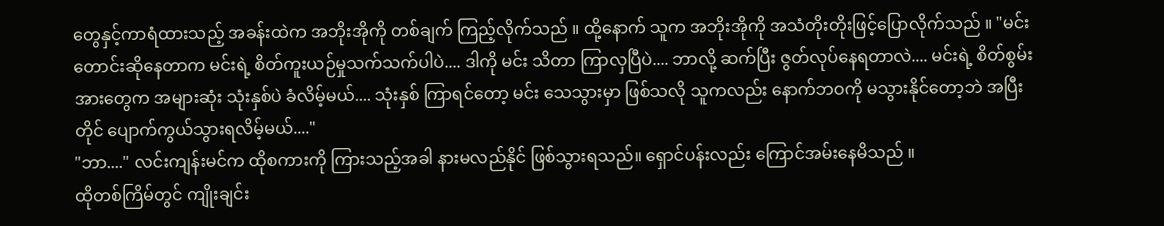တွေနှင့်ကာရံထားသည့် အခန်းထဲက အဘိုးအိုကို တစ်ချက် ကြည့်လိုက်သည် ။ ထို့နောက် သူက အဘိုးအိုကို အသံတိုးတိုးဖြင့်ပြောလိုက်သည် ။ "မင်း တောင်းဆိုနေတာက မင်းရဲ့ စိတ်ကူးယဉ်မှုသက်သက်ပါပဲ.... ဒါကို မင်း သိတာ ကြာလှပြီပဲ.... ဘာလို့ ဆက်ပြီး ဇွတ်လုပ်နေရတာလဲ.... မင်းရဲ့ စိတ်စွမ်းအားတွေက အများဆုံး သုံးနှစ်ပဲ ခံလိမ့်မယ်.... သုံးနှစ် ကြာရင်တော့ မင်း သေသွားမှာ ဖြစ်သလို သူကလည်း နောက်ဘဝကို မသွားနိုင်တော့ဘဲ အပြီးတိုင် ပျောက်ကွယ်သွားရလိမ့်မယ်...."
"ဘာ...." လင်းကျန်းမင်က ထိုစကားကို ကြားသည့်အခါ နားမလည်နိုင် ဖြစ်သွားရသည်။ ရှောင်ပန်းလည်း ကြောင်အမ်းနေမိသည် ။
ထိုတစ်ကြိမ်တွင် ကျိုးချင်း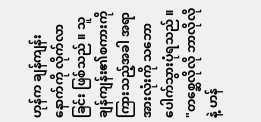ဟုန်က ချန်ကျန်းနောက်ကို လိုက်လာခြင်း ဖြစ်သည် ။ သူ ချန်ကျန်း၏စကားကို ကြားသည့်အခါ အရာအားလုံးကို သဘောပေါက်သွားပုံရသည် ။
"တစ္ဆေလိုလို ဘာလိုလိုနဲ့ ဟန်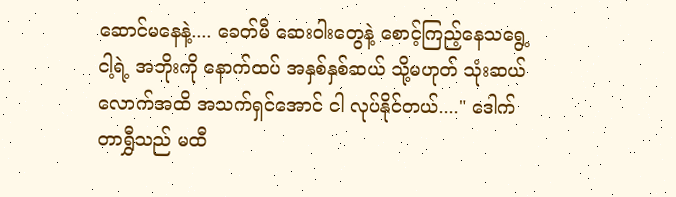ဆောင်မနေနဲ့.... ခေတ်မီ ဆေးဝါးတွေနဲ့ စောင့်ကြည့်နေသရွေ့ ငါ့ရဲ့ အဘိုးကို နောက်ထပ် အနှစ်နှစ်ဆယ် သို့မဟုတ် သုံးဆယ်လောက်အထိ အသက်ရှင်အောင် ငါ လုပ်နိုင်တယ်...." ဒေါက်တာရွှီသည် မထီ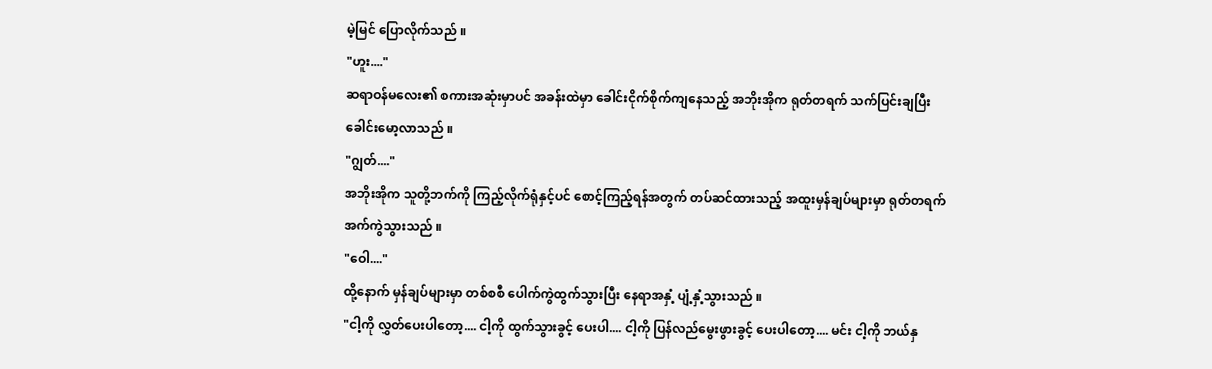မဲ့မြင် ပြောလိုက်သည် ။
"ဟူး...."
ဆရာဝန်မလေး၏ စကားအဆုံးမှာပင် အခန်းထဲမှာ ခေါင်းငိုက်စိုက်ကျနေသည့် အဘိုးအိုက ရုတ်တရက် သက်ပြင်းချပြီး ခေါင်းမော့လာသည် ။
"ဂျွတ်...."
အဘိုးအိုက သူတို့ဘက်ကို ကြည့်လိုက်ရုံနှင့်ပင် စောင့်ကြည့်ရန်အတွက် တပ်ဆင်ထားသည့် အထူးမှန်ချပ်များမှာ ရုတ်တရက် အက်ကွဲသွားသည် ။
"ဝေါ...."
ထို့နောက် မှန်ချပ်များမှာ တစ်စစီ ပေါက်ကွဲထွက်သွားပြီး နေရာအနှံ့ ပျံ့နှံ့သွားသည် ။
"ငါ့ကို လွှတ်ပေးပါတော့.... ငါ့ကို ထွက်သွားခွင့် ပေးပါ.... ငါ့ကို ပြန်လည်မွေးဖွားခွင့် ပေးပါတော့.... မင်း ငါ့ကို ဘယ်နှ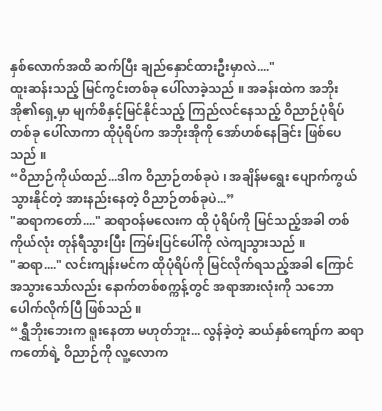နှစ်လောက်အထိ ဆက်ပြီး ချည်နှောင်ထားဦးမှာလဲ...."
ထူးဆန်းသည့် မြင်ကွင်းတစ်ခု ပေါ်လာခဲ့သည် ။ အခန်းထဲက အဘိုးအို၏ရှေ့မှာ မျက်စိနှင့်မြင်နိုင်သည့် ကြည်လင်နေသည့် ဝိညာဉ်ပုံရိပ်တစ်ခု ပေါ်လာကာ ထိုပုံရိပ်က အဘိုးအိုကို အော်ဟစ်နေခြင်း ဖြစ်ပေသည် ။
“ဝိညာဉ်ကိုယ်ထည်...ဒါက ဝိညာဉ်တစ်ခုပဲ ၊ အချိန်မရွေး ပျောက်ကွယ်သွားနိုင်တဲ့ အားနည်းနေတဲ့ ဝိညာဉ်တစ်ခုပဲ...”
"ဆရာကတော်...." ဆရာဝန်မလေးက ထို ပုံရိပ်ကို မြင်သည့်အခါ တစ်ကိုယ်လုံး တုန်ရီသွားပြီး ကြမ်းပြင်ပေါ်ကို လဲကျသွားသည် ။
"ဆရာ...." လင်းကျန်းမင်က ထိုပုံရိပ်ကို မြင်လိုက်ရသည့်အခါ ကြောင်အသွားသော်လည်း နောက်တစ်စက္ကန့်တွင် အရာအားလုံးကို သဘောပေါက်လိုက်ပြီ ဖြစ်သည် ။
“ရွှီဘိုးဘေးက ရူးနေတာ မဟုတ်ဘူး... လွန်ခဲ့တဲ့ ဆယ်နှစ်ကျော်က ဆရာကတော်ရဲ့ ဝိညာဉ်ကို လူ့လောက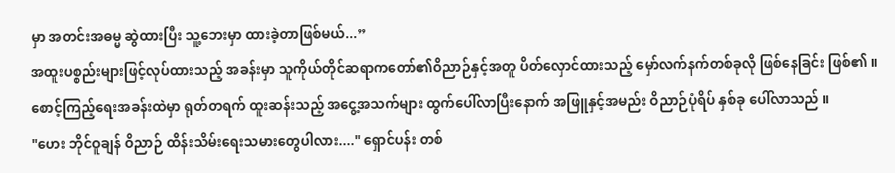မှာ အတင်းအဓမ္မ ဆွဲထားပြီး သူ့ဘေးမှာ ထားခဲ့တာဖြစ်မယ်...”
အထူးပစ္စည်းများဖြင့်လုပ်ထားသည့် အခန်းမှာ သူကိုယ်တိုင်ဆရာကတော်၏ဝိညာဉ်နှင့်အတူ ပိတ်လှောင်ထားသည့် မှော်လက်နက်တစ်ခုလို ဖြစ်နေခြင်း ဖြစ်၏ ။
စောင့်ကြည့်ရေးအခန်းထဲမှာ ရုတ်တရက် ထူးဆန်းသည့် အငွေ့အသက်များ ထွက်ပေါ်လာပြီးနောက် အဖြူနှင့်အမည်း ဝိညာဉ်ပုံရိပ် နှစ်ခု ပေါ်လာသည် ။
"ဟေး ဘိုင်ဝူချန် ဝိညာဉ် ထိန်းသိမ်းရေးသမားတွေပါလား...." ရှောင်ပန်း တစ်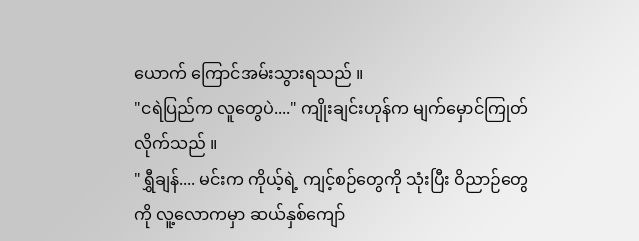ယောက် ကြောင်အမ်းသွားရသည် ။
"ငရဲပြည်က လူတွေပဲ...." ကျိုးချင်းဟုန်က မျက်မှောင်ကြုတ်လိုက်သည် ။
"ရွှီချန်.... မင်းက ကိုယ့်ရဲ့ ကျင့်စဉ်တွေကို သုံးပြီး ဝိညာဉ်တွေကို လူ့လောကမှာ ဆယ်နှစ်ကျော်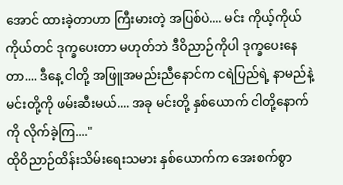အောင် ထားခဲ့တာဟာ ကြီးမားတဲ့ အပြစ်ပဲ.... မင်း ကိုယ့်ကိုယ်ကိုယ်တင် ဒုက္ခပေးတာ မဟုတ်ဘဲ ဒီဝိညာဉ်ကိုပါ ဒုက္ခပေးနေတာ.... ဒီနေ့ ငါတို့ အဖြူအမည်းညီနောင်က ငရဲပြည်ရဲ့ နာမည်နဲ့ မင်းတို့ကို ဖမ်းဆီးမယ်.... အခု မင်းတို့ နှစ်ယောက် ငါတို့နောက်ကို လိုက်ခဲ့ကြ...."
ထိုဝိညာဉ်ထိန်းသိမ်းရေးသမား နှစ်ယောက်က အေးစက်စွာ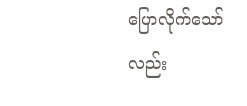ပြောလိုက်သော်လည်း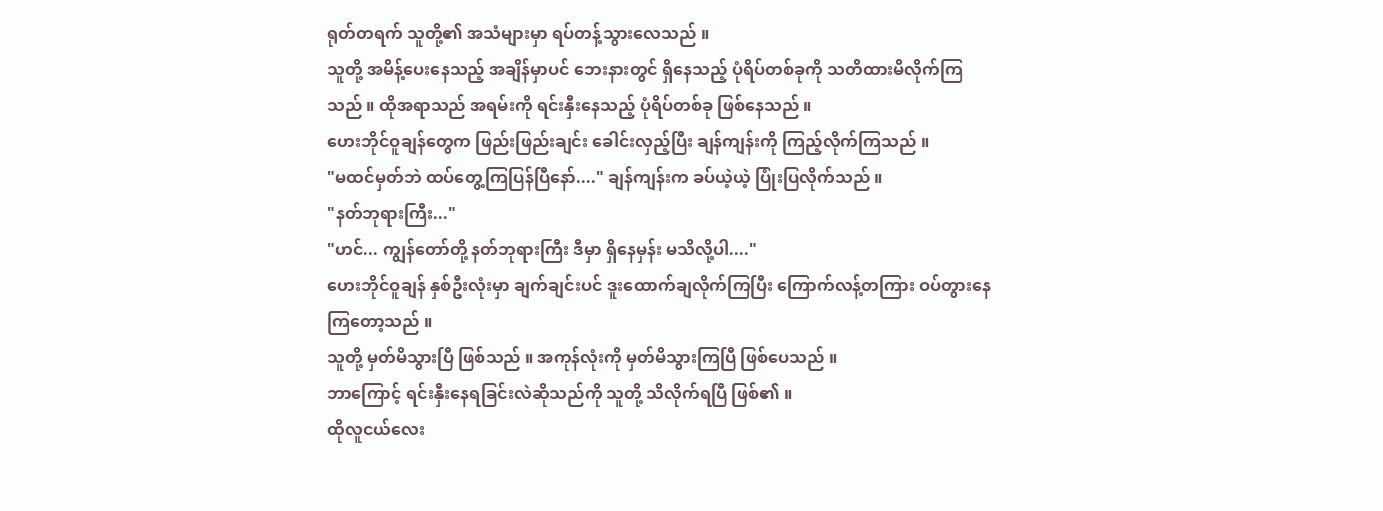ရုတ်တရက် သူတို့၏ အသံများမှာ ရပ်တန့်သွားလေသည် ။
သူတို့ အမိန့်ပေးနေသည့် အချိန်မှာပင် ဘေးနားတွင် ရှိနေသည့် ပုံရိပ်တစ်ခုကို သတိထားမိလိုက်ကြသည် ။ ထိုအရာသည် အရမ်းကို ရင်းနှီးနေသည့် ပုံရိပ်တစ်ခု ဖြစ်နေသည် ။
ဟေးဘိုင်ဝူချန်တွေက ဖြည်းဖြည်းချင်း ခေါင်းလှည့်ပြီး ချန်ကျန်းကို ကြည့်လိုက်ကြသည် ။
"မထင်မှတ်ဘဲ ထပ်တွေ့ကြပြန်ပြီနော်...." ချန်ကျန်းက ခပ်ယဲ့ယဲ့ ပြုံးပြလိုက်သည် ။
"နတ်ဘုရားကြီး..."
"ဟင်... ကျွန်တော်တို့ နတ်ဘုရားကြီး ဒီမှာ ရှိနေမှန်း မသိလို့ပါ...."
ဟေးဘိုင်ဝူချန် နှစ်ဦးလုံးမှာ ချက်ချင်းပင် ဒူးထောက်ချလိုက်ကြပြီး ကြောက်လန့်တကြား ဝပ်တွားနေကြတော့သည် ။
သူတို့ မှတ်မိသွားပြီ ဖြစ်သည် ။ အကုန်လုံးကို မှတ်မိသွားကြပြီ ဖြစ်ပေသည် ။
ဘာကြောင့် ရင်းနှီးနေရခြင်းလဲဆိုသည်ကို သူတို့ သိလိုက်ရပြီ ဖြစ်၏ ။
ထိုလူငယ်လေး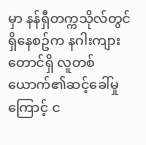မှာ နန်ရှီတက္ကသိုလ်တွင် ရှိနေစဥ်က နဂါးကျားတောင်ရှိ လူတစ်ယောက်၏ဆင့်ခေါ်မှုကြောင့် င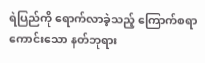ရဲပြည်ကို ရောက်လာခဲ့သည့် ကြောက်စရာကောင်းသော နတ်ဘုရား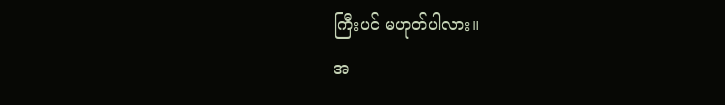ကြီးပင် မဟုတ်ပါလား။
အ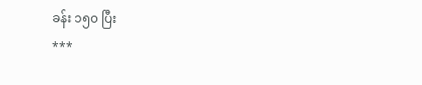ခန်း ၁၅၀ ပြီး
***